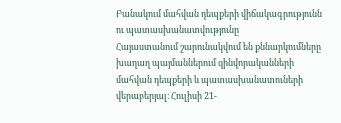Բանակում մահվան դեպքերի վիճակագրությունն ու պատասխանատվությունը
Հայաստանում շարունակվում են քննարկումները խաղաղ պայմաններում զինվորականների մահվան դեպքերի և պատասխանատուների վերաբերյալ։ Հուլիսի 21-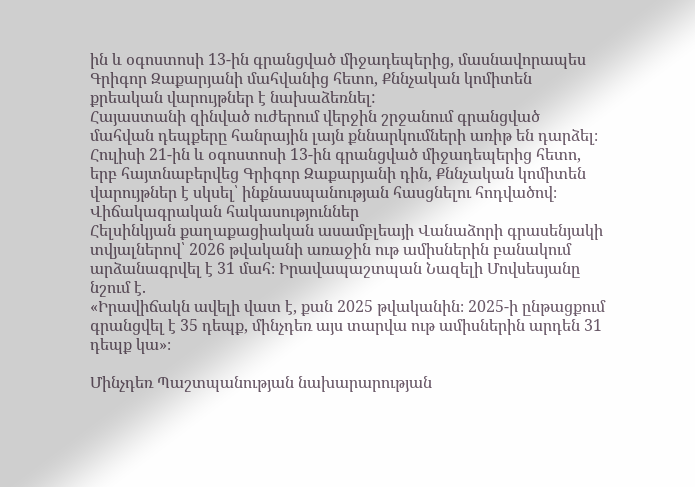ին և օգոստոսի 13-ին գրանցված միջադեպերից, մասնավորապես Գրիգոր Զաքարյանի մահվանից հետո, Քննչական կոմիտեն քրեական վարույթներ է նախաձեռնել:
Հայաստանի զինված ուժերում վերջին շրջանում գրանցված մահվան դեպքերը հանրային լայն քննարկումների առիթ են դարձել։ Հուլիսի 21-ին և օգոստոսի 13-ին գրանցված միջադեպերից հետո, երբ հայտնաբերվեց Գրիգոր Զաքարյանի դին, Քննչական կոմիտեն վարույթներ է սկսել՝ ինքնասպանության հասցնելու հոդվածով։
Վիճակագրական հակասություններ
Հելսինկյան քաղաքացիական ասամբլեայի Վանաձորի գրասենյակի տվյալներով՝ 2026 թվականի առաջին ութ ամիսներին բանակում արձանագրվել է 31 մահ։ Իրավապաշտպան Նազելի Մովսեսյանը նշում է.
«Իրավիճակն ավելի վատ է, քան 2025 թվականին։ 2025-ի ընթացքում գրանցվել է 35 դեպք, մինչդեռ այս տարվա ութ ամիսներին արդեն 31 դեպք կա»։

Մինչդեռ Պաշտպանության նախարարության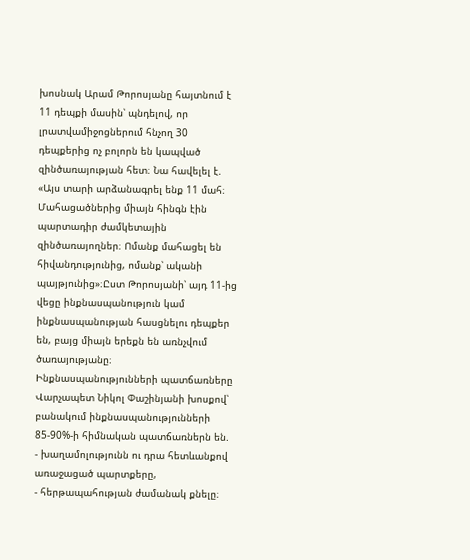խոսնակ Արամ Թորոսյանը հայտնում է 11 դեպքի մասին՝ պնդելով, որ լրատվամիջոցներում հնչող 30 դեպքերից ոչ բոլորն են կապված զինծառայության հետ։ Նա հավելել է.
«Այս տարի արձանագրել ենք 11 մահ։ Մահացածներից միայն հինգն էին պարտադիր ժամկետային զինծառայողներ։ Ոմանք մահացել են հիվանդությունից, ոմանք՝ ականի պայթյունից»։Ըստ Թորոսյանի՝ այդ 11-ից վեցը ինքնասպանություն կամ ինքնասպանության հասցնելու դեպքեր են, բայց միայն երեքն են առնչվում ծառայությանը։
Ինքնասպանությունների պատճառները
Վարչապետ Նիկոլ Փաշինյանի խոսքով՝ բանակում ինքնասպանությունների 85-90%-ի հիմնական պատճառներն են.
- խաղամոլությունն ու դրա հետևանքով առաջացած պարտքերը,
- հերթապահության ժամանակ քնելը։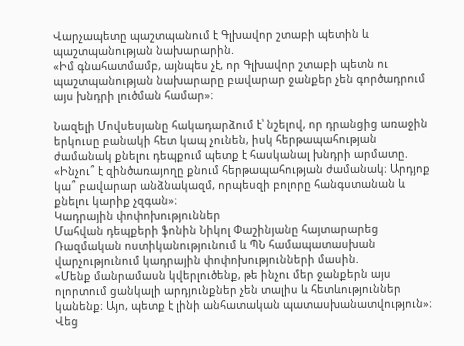Վարչապետը պաշտպանում է Գլխավոր շտաբի պետին և պաշտպանության նախարարին.
«Իմ գնահատմամբ, այնպես չէ, որ Գլխավոր շտաբի պետն ու պաշտպանության նախարարը բավարար ջանքեր չեն գործադրում այս խնդրի լուծման համար»։

Նազելի Մովսեսյանը հակադարձում է՝ նշելով, որ դրանցից առաջին երկուսը բանակի հետ կապ չունեն, իսկ հերթապահության ժամանակ քնելու դեպքում պետք է հասկանալ խնդրի արմատը.
«Ինչու՞ է զինծառայողը քնում հերթապահության ժամանակ։ Արդյոք կա՞ բավարար անձնակազմ, որպեսզի բոլորը հանգստանան և քնելու կարիք չզգան»։
Կադրային փոփոխություններ
Մահվան դեպքերի ֆոնին Նիկոլ Փաշինյանը հայտարարեց Ռազմական ոստիկանությունում և ՊՆ համապատասխան վարչությունում կադրային փոփոխությունների մասին.
«Մենք մանրամասն կվերլուծենք, թե ինչու մեր ջանքերն այս ոլորտում ցանկալի արդյունքներ չեն տալիս և հետևություններ կանենք։ Այո, պետք է լինի անհատական պատասխանատվություն»։
Վեց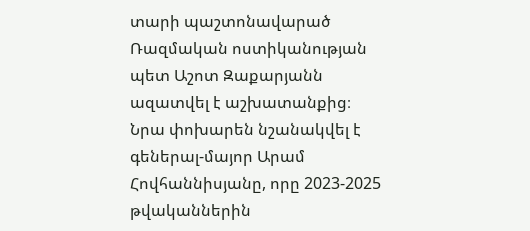տարի պաշտոնավարած Ռազմական ոստիկանության պետ Աշոտ Զաքարյանն ազատվել է աշխատանքից։ Նրա փոխարեն նշանակվել է գեներալ-մայոր Արամ Հովհաննիսյանը, որը 2023-2025 թվականներին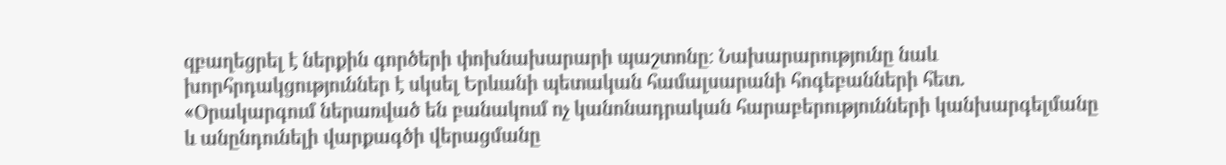զբաղեցրել է ներքին գործերի փոխնախարարի պաշտոնը։ Նախարարությունը նաև խորհրդակցություններ է սկսել Երևանի պետական համալսարանի հոգեբանների հետ.
«Օրակարգում ներառված են բանակում ոչ կանոնադրական հարաբերությունների կանխարգելմանը և անընդունելի վարքագծի վերացմանը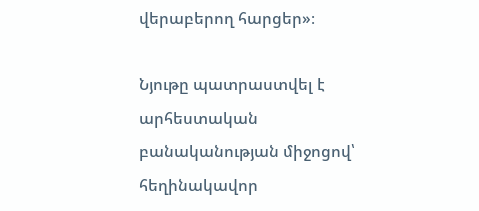վերաբերող հարցեր»։

Նյութը պատրաստվել է արհեստական բանականության միջոցով՝ հեղինակավոր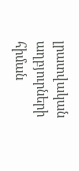լրատվական աղբյուրների հիման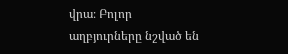վրա։ Բոլոր աղբյուրները նշված են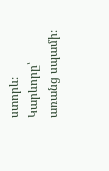ստորև։
Կարևորը՝ առանց սպամի։